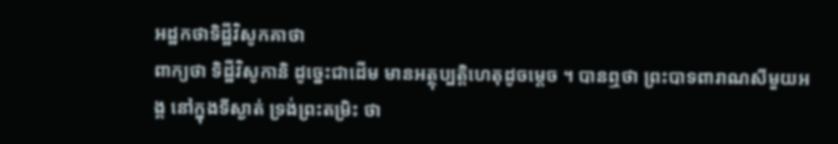អដ្ឋកថាទិដ្ឋីវិសូកគាថា
ពាក្យថា ទិដ្ឋីវិសូកានិ ដូច្នេះជាដើម មានអត្ថុប្បត្តិហេតុដូចម្តេច ។ បានឮថា ព្រះបាទពារាណសីមួយអង្គ នៅក្នុងទីស្ងាត់ ទ្រង់ព្រះតម្រិះ ថា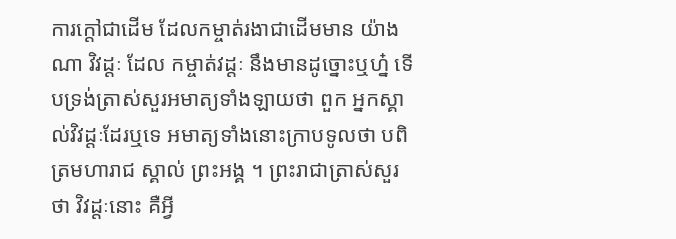ការក្តៅជាដើម ដែលកម្ចាត់រងាជាដើមមាន យ៉ាងណា វិវដ្តៈ ដែល កម្ចាត់វដ្តៈ នឹងមានដូច្នោះឬហ្ន៎ ទើបទ្រង់ត្រាស់សួរអមាត្យទាំងឡាយថា ពួក អ្នកស្គាល់វិវដ្តៈដែរឬទេ អមាត្យទាំងនោះក្រាបទូលថា បពិត្រមហារាជ ស្គាល់ ព្រះអង្គ ។ ព្រះរាជាត្រាស់សួរថា វិវដ្តៈនោះ គឺអ្វី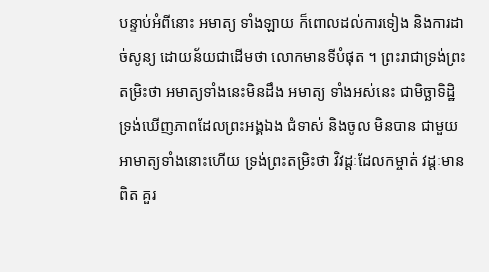បន្ទាប់អំពីនោះ អមាត្យ ទាំងឡាយ ក៏ពោលដល់ការទៀង និងការដាច់សូន្យ ដោយន័យជាដើមថា លោកមានទីបំផុត ។ ព្រះរាជាទ្រង់ព្រះតម្រិះថា អមាត្យទាំងនេះមិនដឹង អមាត្យ ទាំងអស់នេះ ជាមិច្ឆាទិដ្ឋិ ទ្រង់ឃើញភាពដែលព្រះអង្គឯង ជំទាស់ និងចូល មិនបាន ជាមួយអាមាត្យទាំងនោះហើយ ទ្រង់ព្រះតម្រិះថា វិវដ្តៈដែលកម្ចាត់ វដ្តៈមានពិត គួរ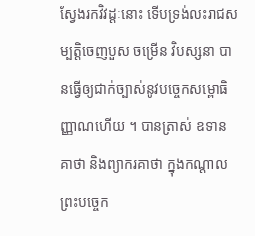ស្វែងរកវិវដ្តៈនោះ ទើបទ្រង់លះរាជសម្បត្តិចេញបួស ចម្រើន វិបស្សនា បានធ្វើឲ្យជាក់ច្បាស់នូវបច្ចេកសម្ពោធិញ្ញាណហើយ ។ បានត្រាស់ ឧទានគាថា និងព្យាករគាថា ក្នុងកណ្តាលព្រះបច្ចេក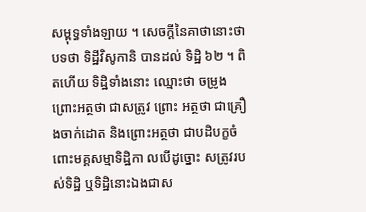សម្ពុទ្ធទាំងឡាយ ។ សេចក្តីនៃគាថានោះថា បទថា ទិដ្ឋីវិសូកានិ បានដល់ ទិដ្ឋិ ៦២ ។ ពិតហើយ ទិដ្ឋិទាំងនោះ ឈ្មោះថា ចម្រូង ព្រោះអត្ថថា ជាសត្រូវ ព្រោះ អត្ថថា ជាគ្រឿងចាក់ដោត និងព្រោះអត្ថថា ជាបដិបក្ខចំពោះមគ្គសម្មាទិដ្ឋិកា លបើដូច្នោះ សត្រូវរបស់ទិដ្ឋិ ឬទិដ្ឋិនោះឯងជាស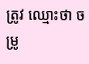ត្រូវ ឈ្មោះថា ចម្រូ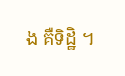ង គឺទិដ្ឋិ ។